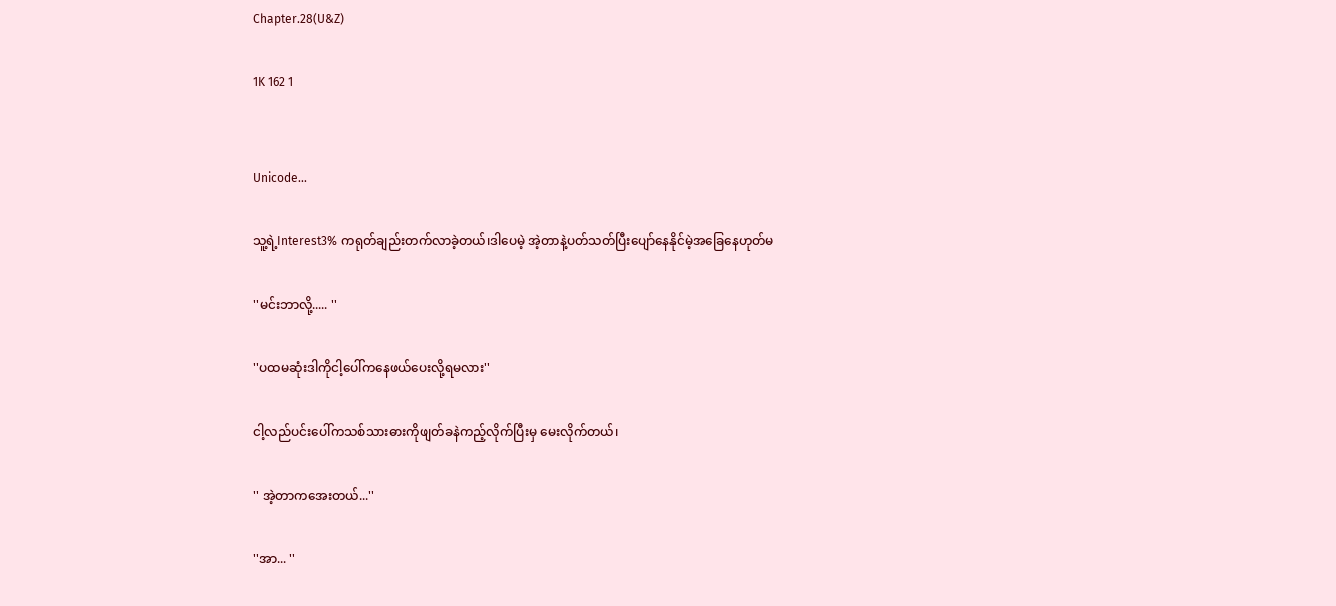Chapter.28(U&Z)

1K 162 1


Unicode...

သူ့ရဲ့Interest3% ကရုတ်ချည်းတက်လာခဲ့တယ်၊ဒါပေမဲ့ အဲ့တာနဲ့ပတ်သတ်ပြီးပျော်နေနိုင်မဲ့အခြေနေဟုတ်မ

''မင်းဘာလို့..... ''

''ပထမဆုံးဒါကိုငါ့ပေါ်ကနေဖယ်ပေးလို့ရမလား''

ငါ့လည်ပင်းပေါ်ကသစ်သားဓားကိုဖျတ်ခနဲကည့်လိုက်ပြီးမှ မေးလိုက်တယ်၊

'' အဲ့တာကအေးတယ်...''

''အာ... ''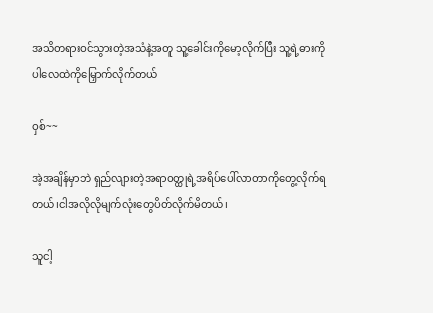အသိတရားဝင်သွားတဲ့အသံနဲ့အတူ သူ့ခေါင်းကိုမော့လိုက်ပြီး သူ့ရဲ့ဓားကိုပါလေထဲကိုမြှောက်လိုက်တယ်

ဝှစ်~~

အဲ့အချိန်မှာဘဲ ရှည်လျားတဲ့အရာဝတ္ထုရဲ့အရိပ်ပေါ်လာတာကိုတွေ့လိုက်ရတယ်၊ငါအလိုလိုမျက်လုံးတွေပိတ်လိုက်မိတယ်၊

သူငါ့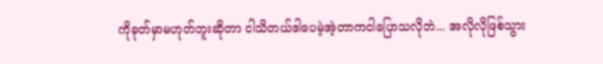ကိုခုတ်မှာမဟုတ်ဘူးဆိုတာ ငါသိတယ်ဒါပေမဲ့အဲ့တာကငါပြောသလိုဘဲ... အလိုလိုဖြစ်သွား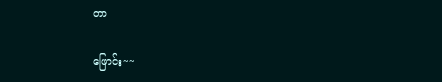တာ

ဖြောင်း~~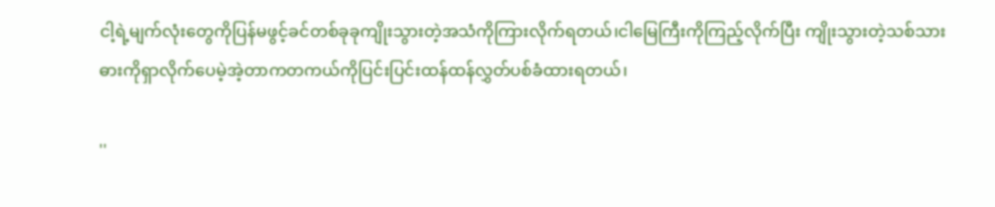ငါ့ရဲ့မျက်လုံးတွေကိုပြန်မဖွင့်ခင်တစ်ခုခုကျိုးသွားတဲ့အသံကိုကြားလိုက်ရတယ်၊ငါမြေကြီးကိုကြည့်လိုက်ပြီး ကျိုးသွားတဲ့သစ်သားဓားကိုရှာလိုက်ပေမဲ့အဲ့တာကတကယ်ကိုပြင်းပြင်းထန်ထန်လွှတ်ပစ်ခံထားရတယ်၊

''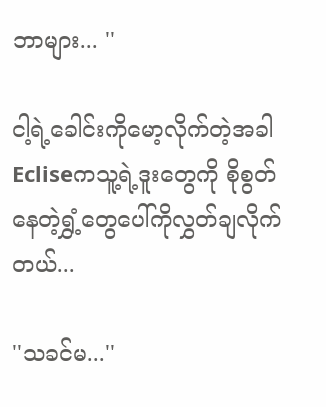ဘာများ... ''

ငါ့ရဲ့ခေါင်းကိုမော့လိုက်တဲ့အခါ Ecliseကသူ့ရဲ့ဒူးတွေကို စိုစွတ်နေတဲ့ရွှံ့တွေပေါ်ကိုလွှတ်ချလိုက်တယ်...

''သခင်မ...''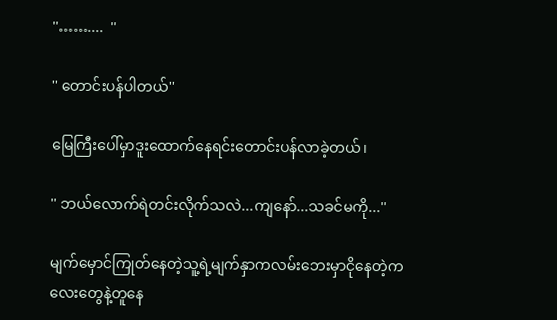''……....  ''

'' တောင်းပန်ပါတယ်''

မြေကြီးပေါ်မှာဒူးထောက်နေရင်းတောင်းပန်လာခဲ့တယ်၊

'' ဘယ်လောက်ရဲတင်းလိုက်သလဲ...ကျနော်...သခင်မကို...''

မျက်မှောင်ကြုတ်နေတဲ့သူ့ရဲ့မျက်နှာကလမ်းဘေးမှာငိုနေတဲ့ကလေးတွေနဲ့တူနေ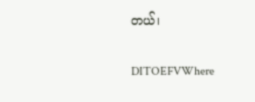တယ်၊

DITOEFVWhere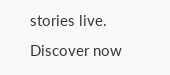stories live. Discover now